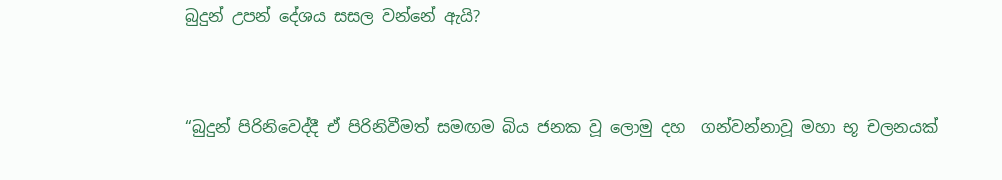බුදුන් උපන් දේශය සසල වන්නේ ඇයි?



“බුදුන් පිරිනිවෙද්දී ඒ පිරිනිවීමත් සමඟම බිය ජනක වූ ලොමු දහ  ගන්වන්නාවූ මහා භූ චලනයක්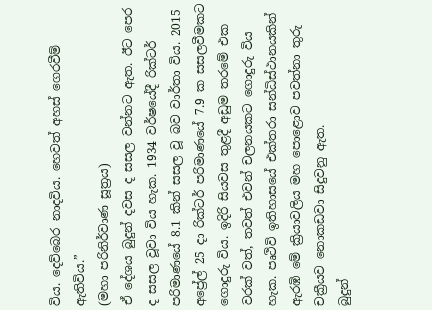විය. දෙව්බෙර නාදවිය. හෙවත් අහස් ගෙරවීම් ඇතිවිය.”
(මහා පරිනිර්වාණ සූත්‍රය)
ඒ දේශය බුදුන් දවස ද සසල වන්නට ඇත. ඊට පෙර ද සසල වූවා විය හැක. 1934 වර්ෂයේදී රික්ටර් පරිමාණයේ 8.1 කින් සසල වූ බව වාර්තා විය. 2015 අප්‍රේල් 25 දා රික්ටර් පරිමාණයේ 7.9 ක සසලවීමකට ගොදුරු විය. ඉදිරි සියවස තුළදී අඩුම තරමේ එක වරක් වත්, තවත් එවන් චලනයකට ගොදුරු විය හැක. පෘථිවි ඉතිහාසයේ එක්තරා සන්ධිස්ථානයකින් ඇරඹි මේ ක්‍රියාවලිය මහ පොළොව පවත්නා තුරු චක්‍රීයව නොකඩවා සිදුවනු ඇත.
බුදුන්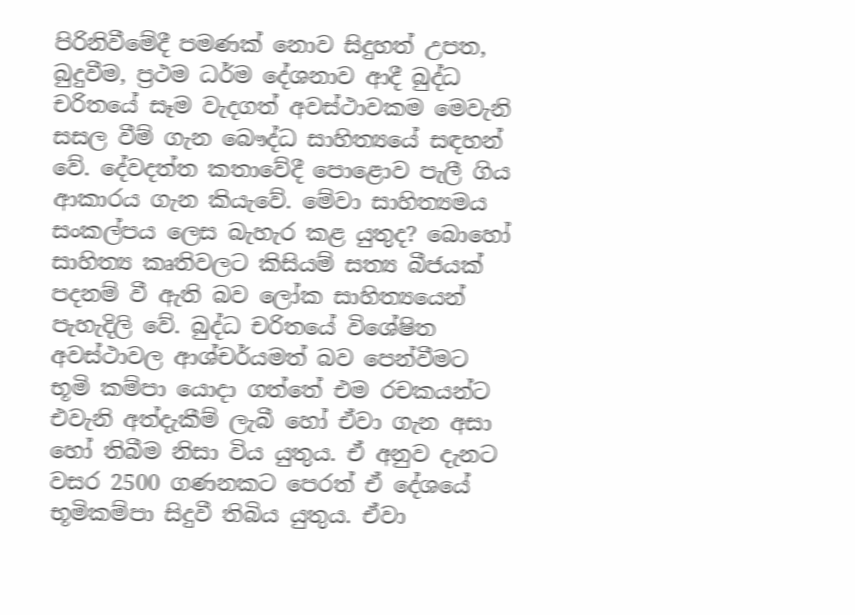පිරිනිවීමේදී පමණක් නොව සිදුහත් උපත, බුදුවීම, ප්‍රථම ධර්ම දේශනාව ආදී බුද්ධ චරිතයේ සෑම වැදගත් අවස්ථාවකම මෙවැනි සසල වීම් ගැන බෞද්ධ සාහිත්‍යයේ සඳහන් වේ. දේවදත්ත කතාවේදී පොළොව පැලී ගිය ආකාරය ගැන කියැවේ. මේවා සාහිත්‍යමය සංකල්පය ලෙස බැහැර කළ යුතුද? බොහෝ සාහිත්‍ය කෘතිවලට කිසියම් සත්‍ය බීජයක් පදනම් වී ඇති බව ලෝක සාහිත්‍යයෙන් පැහැදිලි වේ. බුද්ධ චරිතයේ විශේෂිත අවස්ථාවල ආශ්චර්යමත් බව පෙන්වීමට භූමි කම්පා යොදා ගත්තේ එම රචකයන්ට එවැනි අත්දැකීම් ලැබී හෝ ඒවා ගැන අසා හෝ තිබීම නිසා විය යුතුය. ඒ අනුව දැනට වසර 2500 ගණනකට පෙරත් ඒ දේශයේ භූමිකම්පා සිදුවී තිබිය යුතුය. ඒවා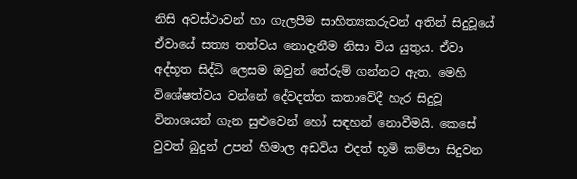නිසි අවස්ථාවන් හා ගැලපීම සාහිත්‍යකරුවන් අතින් සිදුවූයේ ඒවායේ සත්‍ය තත්වය නොදැනීම නිසා විය යුතුය. ඒවා අද්භූත සිද්ධි ලෙසම ඔවුන් තේරුම් ගන්නට ඇත. මෙහි විශේෂත්වය වන්නේ දේවදත්ත කතාවේදී හැර සිදුවූ විනාශයන් ගැන සුළුවෙන් හෝ සඳහන් නොවීමයි. කෙසේ වුවත් බුදුන් උපන් හිමාල අඩවිය එදත් භූමි කම්පා සිදුවන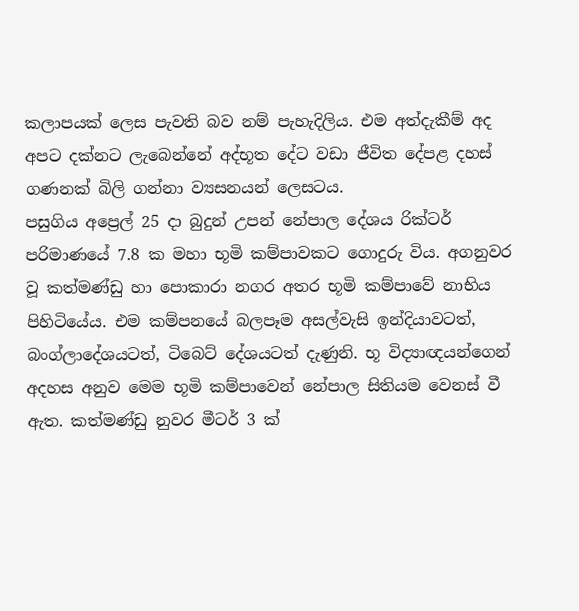කලාපයක් ලෙස පැවති බව නම් පැහැදිලිය. එම අත්දැකීම් අද අපට දක්නට ලැබෙන්නේ අද්භූත දේට වඩා ජීවිත දේපළ දහස් ගණනක් බිලි ගන්නා ව්‍යසනයන් ලෙසටය.
පසුගිය අප්‍රෙල් 25 දා බුදුන් උපන් නේපාල දේශය රික්ටර් පරිමාණයේ 7.8 ක මහා භූමි කම්පාවකට ගොදුරු විය. අගනුවර වූ කත්මණ්ඩු හා පොකාරා නගර අතර භූමි කම්පාවේ නාභිය පිහිටියේය. එම කම්පනයේ බලපෑම අසල්වැසි ඉන්දියාවටත්, බංග්ලාදේශයටත්, ටිබෙට් දේශයටත් දැණුනි. භූ විද්‍යාඥයන්ගෙන් අදහස අනුව මෙම භූමි කම්පාවෙන් නේපාල සිතියම වෙනස් වී ඇත. කත්මණ්ඩු නුවර මීටර් 3 ක්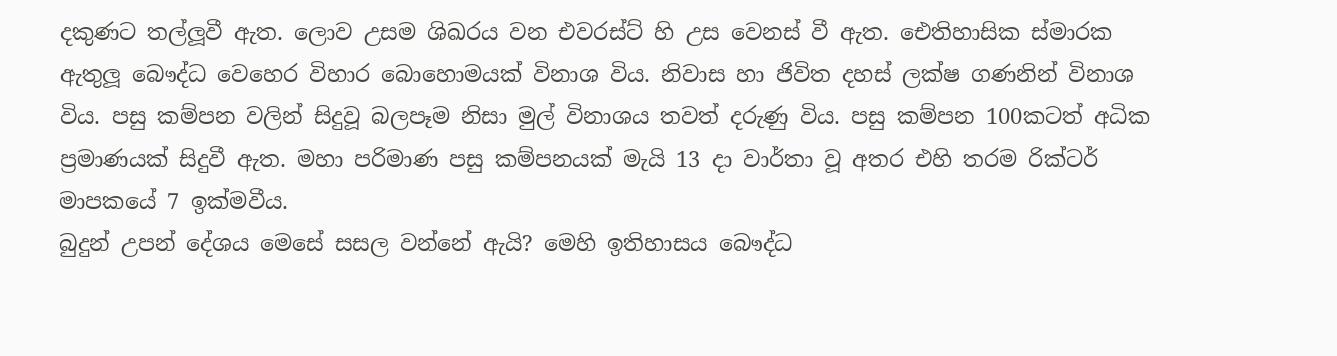දකුණට තල්ලූවී ඇත. ලොව උසම ශිඛරය වන එවරස්ට් හි උස වෙනස් වී ඇත. ඓතිහාසික ස්මාරක ඇතුලූ බෞද්ධ වෙහෙර විහාර බොහොමයක් විනාශ විය. නිවාස හා ජිවිත දහස් ලක්ෂ ගණනින් විනාශ විය. පසු කම්පන වලින් සිදුවූ බලපෑම නිසා මුල් විනාශය තවත් දරුණු විය. පසු කම්පන 100කටත් අධික ප්‍රමාණයක් සිදුවී ඇත. මහා පරිමාණ පසු කම්පනයක් මැයි 13 දා වාර්තා වූ අතර එහි තරම රික්ටර් මාපකයේ 7 ඉක්මවීය.
බුදුන් උපන් දේශය මෙසේ සසල වන්නේ ඇයි? මෙහි ඉතිහාසය බෞද්ධ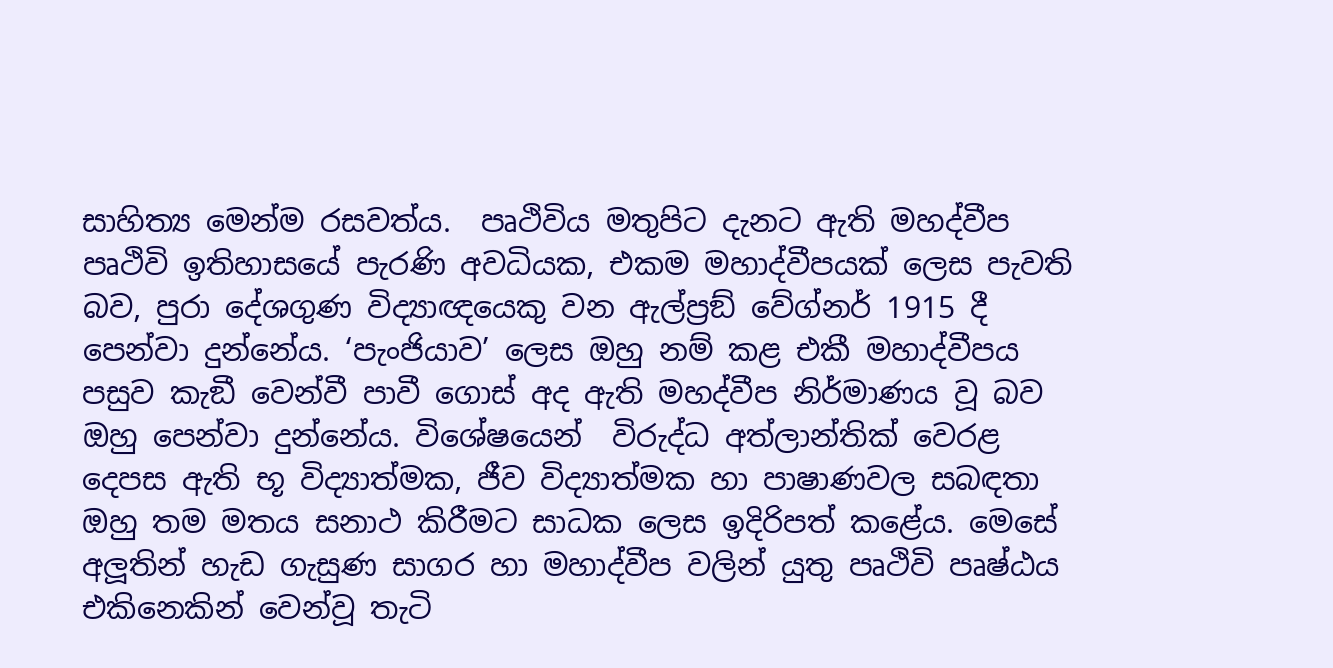සාහිත්‍ය මෙන්ම රසවත්ය.  පෘථිවිය මතුපිට දැනට ඇති මහද්වීප පෘථිවි ඉතිහාසයේ පැරණි අවධියක, එකම මහාද්වීපයක් ලෙස පැවති බව, පුරා දේශගුණ විද්‍යාඥයෙකු වන ඇල්ප්‍රඞ් වේග්නර් 1915 දී පෙන්වා දුන්නේය. ‘පැංජියාව’ ලෙස ඔහු නම් කළ එකී මහාද්වීපය පසුව කැඞී වෙන්වී පාවී ගොස් අද ඇති මහද්වීප නිර්මාණය වූ බව ඔහු පෙන්වා දුන්නේය. විශේෂයෙන්  විරුද්ධ අත්ලාන්තික් වෙරළ දෙපස ඇති භූ විද්‍යාත්මක, ජීව විද්‍යාත්මක හා පාෂාණවල සබඳතා ඔහු තම මතය සනාථ කිරීමට සාධක ලෙස ඉදිරිපත් කළේය. මෙසේ අලූතින් හැඩ ගැසුණ සාගර හා මහාද්වීප වලින් යුතු පෘථිවි පෘෂ්ඨය එකිනෙකින් වෙන්වූ තැටි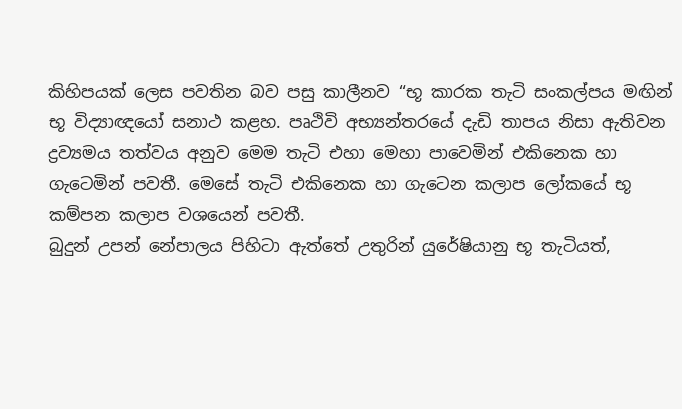කිහිපයක් ලෙස පවතින බව පසු කාලීනව “භූ කාරක තැටි සංකල්පය මඟින් භූ විද්‍යාඥයෝ සනාථ කළහ. පෘථිවි අභ්‍යන්තරයේ දැඩි තාපය නිසා ඇතිවන ද්‍රව්‍යමය තත්වය අනුව මෙම තැටි එහා මෙහා පාවෙමින් එකිනෙක හා ගැටෙමින් පවතී. මෙසේ තැටි එකිනෙක හා ගැටෙන කලාප ලෝකයේ භූ කම්පන කලාප වශයෙන් පවතී.
බුදුන් උපන් නේපාලය පිහිටා ඇත්තේ උතුරින් යුරේෂියානු භූ තැටියත්,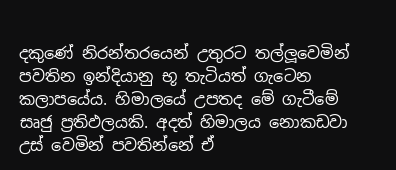දකුණේ නිරන්තරයෙන් උතුරට තල්ලූවෙමින් පවතින ඉන්දියානු භූ තැටියත් ගැටෙන කලාපයේය. හිමාලයේ උපතද මේ ගැටීමේ සෘජු ප්‍රතිඵලයකි. අදත් හිමාලය නොකඩවා උස් වෙමින් පවතින්නේ ඒ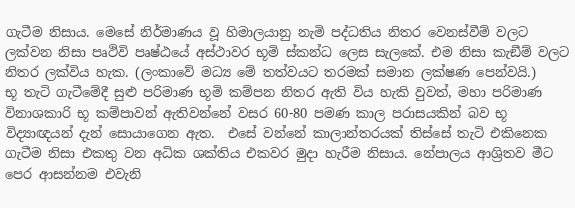ගැටීම නිසාය. මෙසේ නිර්මාණය වූ හිමාලයානු නැමි පද්ධතිය නිතර වෙනස්වීම් වලට ලක්වන නිසා පෘථිවි පෘෂ්ඨයේ අස්ථාවර භූමි ස්කන්ධ ලෙස සැලකේ. එම නිසා කැඞීම් වලට නිතර ලක්විය හැක. (ලංකාවේ මධ්‍ය මේ තත්වයට තරමක් සමාන ලක්ෂණ පෙන්වයි.)
භූ තැටි ගැටීමේදී සුළු පරිමාණ භූමි කම්පන නිතර ඇති විය හැකි වුවත්, මහා පරිමාණ විනාශකාරි භූ කම්පාවන් ඇතිවන්නේ වසර 60-80 පමණ කාල පරාසයකින් බව භූ විද්‍යාඥයන් දැන් සොයාගෙන ඇත.  එසේ වන්නේ කාලාන්තරයක් තිස්සේ තැටි එකිනෙක ගැටීම නිසා එකතු වන අධික ශක්තිය එකවර මුදා හැරීම නිසාය. නේපාලය ආශ්‍රිතව මීට පෙර ආසන්නම එවැනි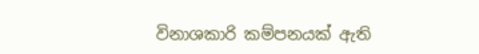විනාශකාරි කම්පනයක් ඇති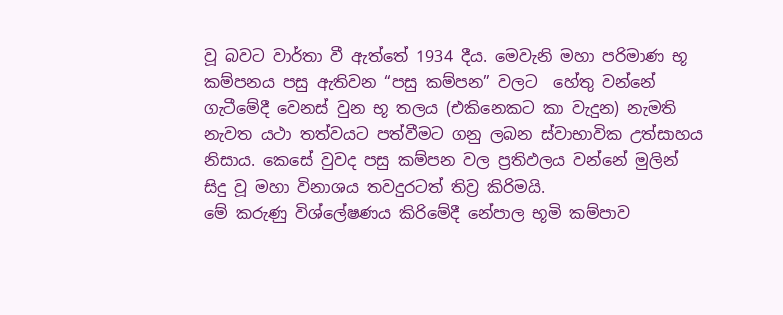වූ බවට වාර්තා වී ඇත්තේ 1934 දීය. මෙවැනි මහා පරිමාණ භූ කම්පනය පසු ඇතිවන “පසු කම්පන” වලට  හේතු වන්නේ  ගැටීමේදී වෙනස් වුන භූ තලය (එකිනෙකට කා වැදුන) නැමති නැවත යථා තත්වයට පත්වීමට ගනු ලබන ස්වාභාවික උත්සාහය නිසාය. කෙසේ වුවද පසු කම්පන වල ප්‍රතිඵලය වන්නේ මුලින් සිදු වූ මහා විනාශය තවදුරටත් තිව්‍ර කිරිමයි.
මේ කරුණු විශ්ලේෂණය කිරිමේදී නේපාල භූමි කම්පාව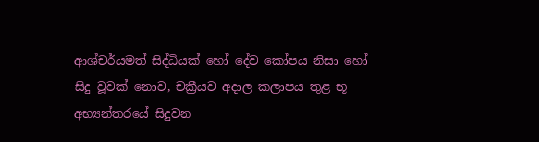ආශ්චර්යමත් සිද්ධියක් හෝ දේව කෝපය නිසා හෝ සිදු වූවක් නොව, චක්‍රීයව අදාල කලාපය තුළ භූ අභ්‍යන්තරයේ සිදුවන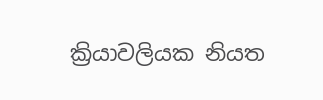ක්‍රියාවලියක නියත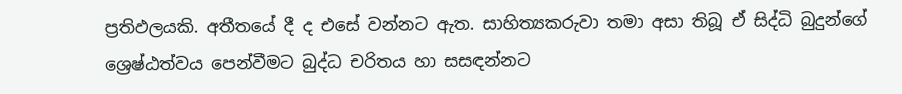ප්‍රතිඵලයකි. අතීතයේ දී ද එසේ වන්නට ඇත. සාහිත්‍යකරුවා තමා අසා තිබූ ඒ සිද්ධි බුදුන්ගේ ශ්‍රෙෂ්ඨත්වය පෙන්වීමට බුද්ධ චරිතය හා සසඳන්නට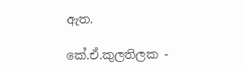ඇත.

කේ.ඒ.කුලතිලක -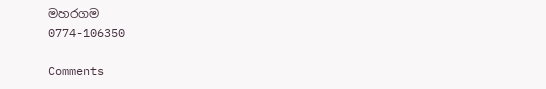මහරගම
0774-106350

Comments